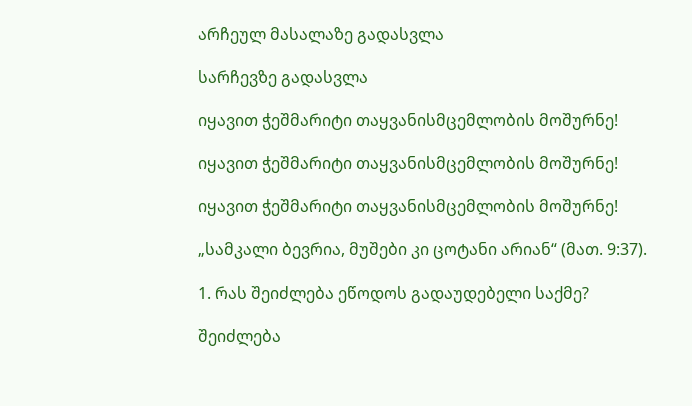არჩეულ მასალაზე გადასვლა

სარჩევზე გადასვლა

იყავით ჭეშმარიტი თაყვანისმცემლობის მოშურნე!

იყავით ჭეშმარიტი თაყვანისმცემლობის მოშურნე!

იყავით ჭეშმარიტი თაყვანისმცემლობის მოშურნე!

„სამკალი ბევრია, მუშები კი ცოტანი არიან“ (მათ. 9:37).

1. რას შეიძლება ეწოდოს გადაუდებელი საქმე?

შეიძლება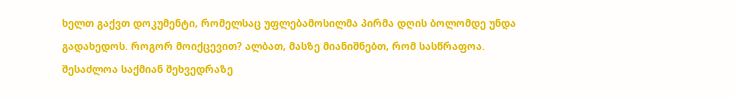ხელთ გაქვთ დოკუმენტი, რომელსაც უფლებამოსილმა პირმა დღის ბოლომდე უნდა გადახედოს. როგორ მოიქცევით? ალბათ, მასზე მიანიშნებთ, რომ სასწრაფოა. შესაძლოა საქმიან შეხვედრაზე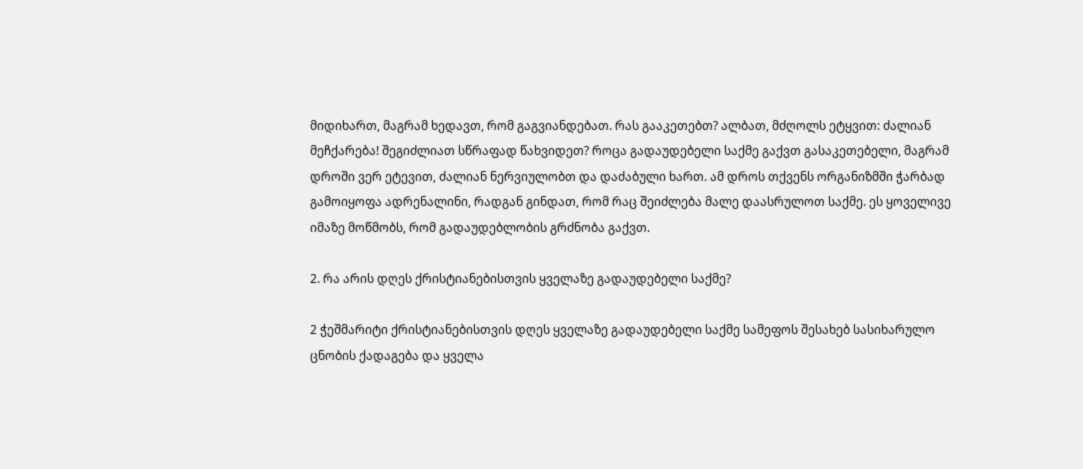მიდიხართ, მაგრამ ხედავთ, რომ გაგვიანდებათ. რას გააკეთებთ? ალბათ, მძღოლს ეტყვით: ძალიან მეჩქარება! შეგიძლიათ სწრაფად წახვიდეთ? როცა გადაუდებელი საქმე გაქვთ გასაკეთებელი, მაგრამ დროში ვერ ეტევით, ძალიან ნერვიულობთ და დაძაბული ხართ. ამ დროს თქვენს ორგანიზმში ჭარბად გამოიყოფა ადრენალინი, რადგან გინდათ, რომ რაც შეიძლება მალე დაასრულოთ საქმე. ეს ყოველივე იმაზე მოწმობს, რომ გადაუდებლობის გრძნობა გაქვთ.

2. რა არის დღეს ქრისტიანებისთვის ყველაზე გადაუდებელი საქმე?

2 ჭეშმარიტი ქრისტიანებისთვის დღეს ყველაზე გადაუდებელი საქმე სამეფოს შესახებ სასიხარულო ცნობის ქადაგება და ყველა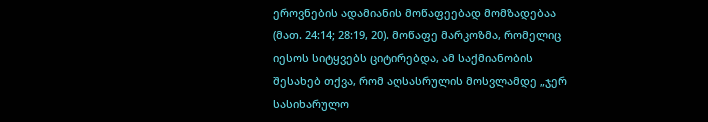ეროვნების ადამიანის მოწაფეებად მომზადებაა (მათ. 24:14; 28:19, 20). მოწაფე მარკოზმა, რომელიც იესოს სიტყვებს ციტირებდა, ამ საქმიანობის შესახებ თქვა, რომ აღსასრულის მოსვლამდე „ჯერ სასიხარულო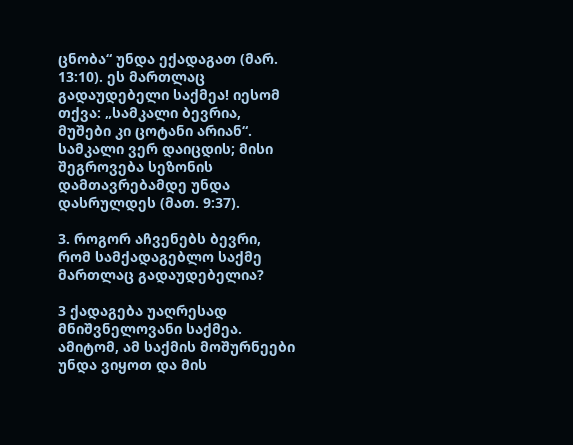ცნობა“ უნდა ექადაგათ (მარ. 13:10). ეს მართლაც გადაუდებელი საქმეა! იესომ თქვა: „სამკალი ბევრია, მუშები კი ცოტანი არიან“. სამკალი ვერ დაიცდის; მისი შეგროვება სეზონის დამთავრებამდე უნდა დასრულდეს (მათ. 9:37).

3. როგორ აჩვენებს ბევრი, რომ სამქადაგებლო საქმე მართლაც გადაუდებელია?

3 ქადაგება უაღრესად მნიშვნელოვანი საქმეა. ამიტომ, ამ საქმის მოშურნეები უნდა ვიყოთ და მის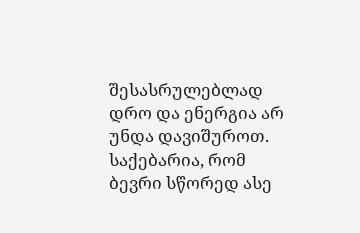შესასრულებლად დრო და ენერგია არ უნდა დავიშუროთ. საქებარია, რომ ბევრი სწორედ ასე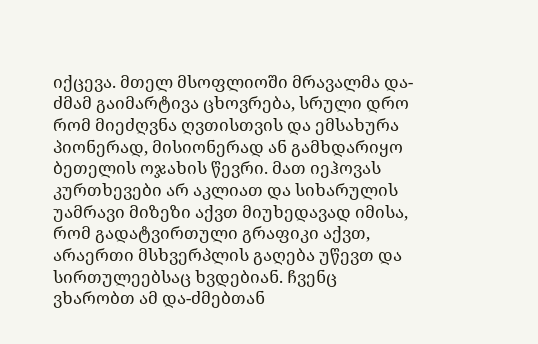იქცევა. მთელ მსოფლიოში მრავალმა და-ძმამ გაიმარტივა ცხოვრება, სრული დრო რომ მიეძღვნა ღვთისთვის და ემსახურა პიონერად, მისიონერად ან გამხდარიყო ბეთელის ოჯახის წევრი. მათ იეჰოვას კურთხევები არ აკლიათ და სიხარულის უამრავი მიზეზი აქვთ მიუხედავად იმისა, რომ გადატვირთული გრაფიკი აქვთ, არაერთი მსხვერპლის გაღება უწევთ და სირთულეებსაც ხვდებიან. ჩვენც ვხარობთ ამ და-ძმებთან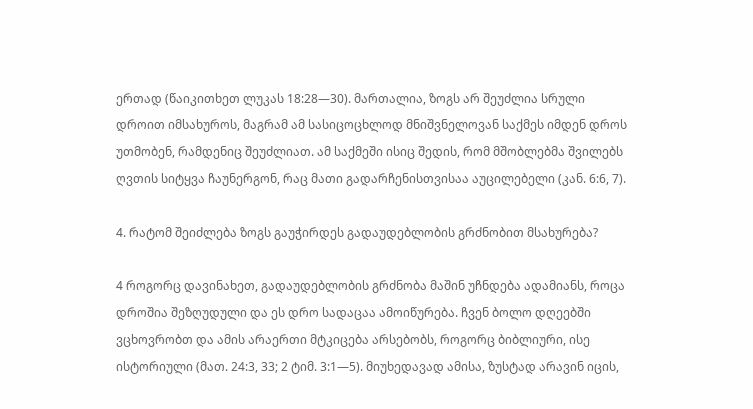ერთად (წაიკითხეთ ლუკას 18:28—30). მართალია, ზოგს არ შეუძლია სრული დროით იმსახუროს, მაგრამ ამ სასიცოცხლოდ მნიშვნელოვან საქმეს იმდენ დროს უთმობენ, რამდენიც შეუძლიათ. ამ საქმეში ისიც შედის, რომ მშობლებმა შვილებს ღვთის სიტყვა ჩაუნერგონ, რაც მათი გადარჩენისთვისაა აუცილებელი (კან. 6:6, 7).

4. რატომ შეიძლება ზოგს გაუჭირდეს გადაუდებლობის გრძნობით მსახურება?

4 როგორც დავინახეთ, გადაუდებლობის გრძნობა მაშინ უჩნდება ადამიანს, როცა დროშია შეზღუდული და ეს დრო სადაცაა ამოიწურება. ჩვენ ბოლო დღეებში ვცხოვრობთ და ამის არაერთი მტკიცება არსებობს, როგორც ბიბლიური, ისე ისტორიული (მათ. 24:3, 33; 2 ტიმ. 3:1—5). მიუხედავად ამისა, ზუსტად არავინ იცის,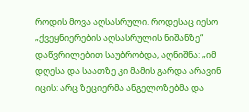როდის მოვა აღსასრული. როდესაც იესო „ქვეყნიერების აღსასრულის ნიშანზე“ დაწვრილებით საუბრობდა, აღნიშნა: „იმ დღესა და საათზე კი მამის გარდა არავინ იცის: არც ზეციერმა ანგელოზებმა და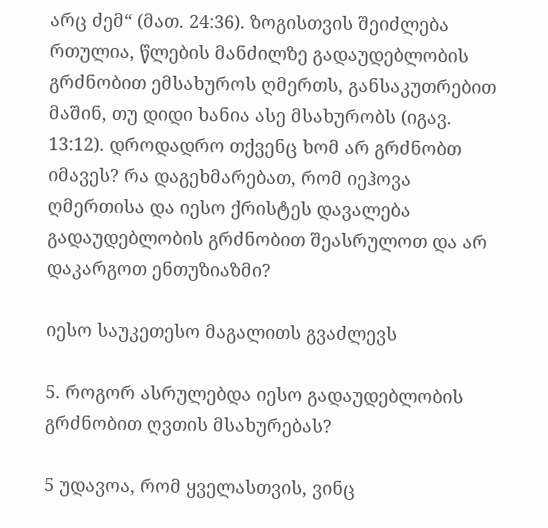არც ძემ“ (მათ. 24:36). ზოგისთვის შეიძლება რთულია, წლების მანძილზე გადაუდებლობის გრძნობით ემსახუროს ღმერთს, განსაკუთრებით მაშინ, თუ დიდი ხანია ასე მსახურობს (იგავ. 13:12). დროდადრო თქვენც ხომ არ გრძნობთ იმავეს? რა დაგეხმარებათ, რომ იეჰოვა ღმერთისა და იესო ქრისტეს დავალება გადაუდებლობის გრძნობით შეასრულოთ და არ დაკარგოთ ენთუზიაზმი?

იესო საუკეთესო მაგალითს გვაძლევს

5. როგორ ასრულებდა იესო გადაუდებლობის გრძნობით ღვთის მსახურებას?

5 უდავოა, რომ ყველასთვის, ვინც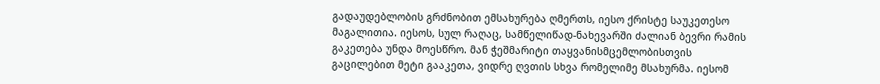გადაუდებლობის გრძნობით ემსახურება ღმერთს, იესო ქრისტე საუკეთესო მაგალითია. იესოს, სულ რაღაც, სამწელიწად-ნახევარში ძალიან ბევრი რამის გაკეთება უნდა მოესწრო. მან ჭეშმარიტი თაყვანისმცემლობისთვის გაცილებით მეტი გააკეთა, ვიდრე ღვთის სხვა რომელიმე მსახურმა. იესომ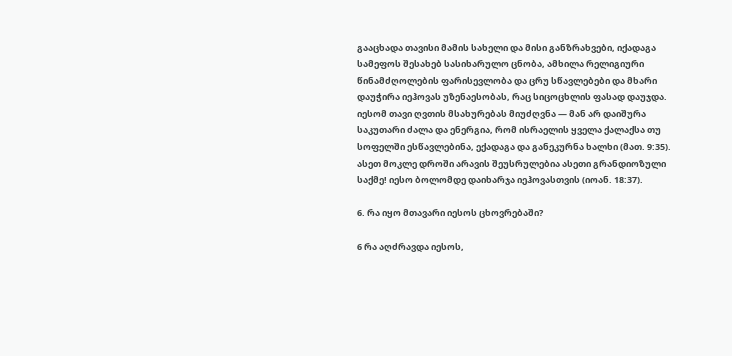გააცხადა თავისი მამის სახელი და მისი განზრახვები, იქადაგა სამეფოს შესახებ სასიხარულო ცნობა, ამხილა რელიგიური წინამძღოლების ფარისევლობა და ცრუ სწავლებები და მხარი დაუჭირა იეჰოვას უზენაესობას, რაც სიცოცხლის ფასად დაუჯდა. იესომ თავი ღვთის მსახურებას მიუძღვნა — მან არ დაიშურა საკუთარი ძალა და ენერგია, რომ ისრაელის ყველა ქალაქსა თუ სოფელში ესწავლებინა, ექადაგა და განეკურნა ხალხი (მათ. 9:35). ასეთ მოკლე დროში არავის შეუსრულებია ასეთი გრანდიოზული საქმე! იესო ბოლომდე დაიხარჯა იეჰოვასთვის (იოან. 18:37).

6. რა იყო მთავარი იესოს ცხოვრებაში?

6 რა აღძრავდა იესოს,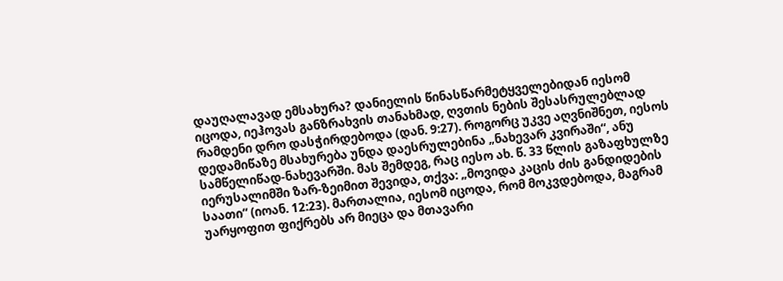დაუღალავად ემსახურა? დანიელის წინასწარმეტყველებიდან იესომ იცოდა, იეჰოვას განზრახვის თანახმად, ღვთის ნების შესასრულებლად რამდენი დრო დასჭირდებოდა (დან. 9:27). როგორც უკვე აღვნიშნეთ, იესოს დედამიწაზე მსახურება უნდა დაესრულებინა „ნახევარ კვირაში“, ანუ სამწელიწად-ნახევარში. მას შემდეგ, რაც იესო ახ. წ. 33 წლის გაზაფხულზე იერუსალიმში ზარ-ზეიმით შევიდა, თქვა: „მოვიდა კაცის ძის განდიდების საათი“ (იოან. 12:23). მართალია, იესომ იცოდა, რომ მოკვდებოდა, მაგრამ უარყოფით ფიქრებს არ მიეცა და მთავარი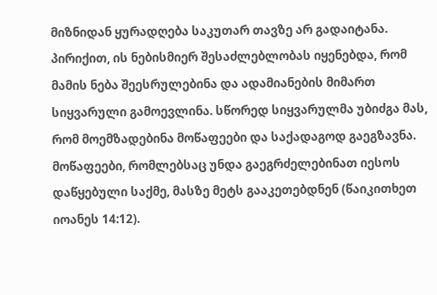მიზნიდან ყურადღება საკუთარ თავზე არ გადაიტანა. პირიქით, ის ნებისმიერ შესაძლებლობას იყენებდა, რომ მამის ნება შეესრულებინა და ადამიანების მიმართ სიყვარული გამოევლინა. სწორედ სიყვარულმა უბიძგა მას, რომ მოემზადებინა მოწაფეები და საქადაგოდ გაეგზავნა. მოწაფეები, რომლებსაც უნდა გაეგრძელებინათ იესოს დაწყებული საქმე, მასზე მეტს გააკეთებდნენ (წაიკითხეთ იოანეს 14:12).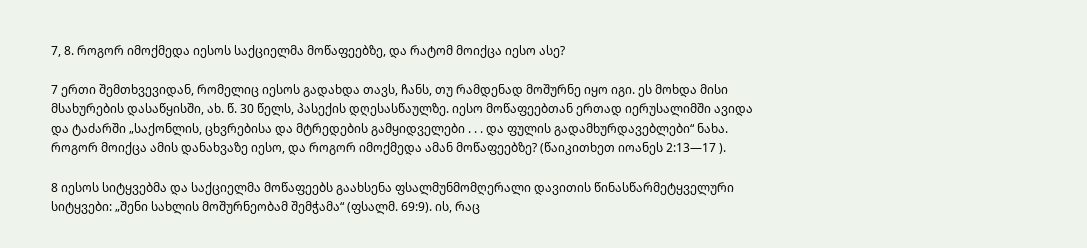7, 8. როგორ იმოქმედა იესოს საქციელმა მოწაფეებზე, და რატომ მოიქცა იესო ასე?

7 ერთი შემთხვევიდან, რომელიც იესოს გადახდა თავს, ჩანს, თუ რამდენად მოშურნე იყო იგი. ეს მოხდა მისი მსახურების დასაწყისში, ახ. წ. 30 წელს, პასექის დღესასწაულზე. იესო მოწაფეებთან ერთად იერუსალიმში ავიდა და ტაძარში „საქონლის, ცხვრებისა და მტრედების გამყიდველები . . . და ფულის გადამხურდავებლები“ ნახა. როგორ მოიქცა ამის დანახვაზე იესო, და როგორ იმოქმედა ამან მოწაფეებზე? (წაიკითხეთ იოანეს 2:13—17 ).

8 იესოს სიტყვებმა და საქციელმა მოწაფეებს გაახსენა ფსალმუნმომღერალი დავითის წინასწარმეტყველური სიტყვები: „შენი სახლის მოშურნეობამ შემჭამა“ (ფსალმ. 69:9). ის, რაც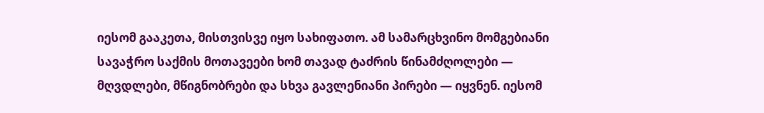იესომ გააკეთა, მისთვისვე იყო სახიფათო. ამ სამარცხვინო მომგებიანი სავაჭრო საქმის მოთავეები ხომ თავად ტაძრის წინამძღოლები — მღვდლები, მწიგნობრები და სხვა გავლენიანი პირები — იყვნენ. იესომ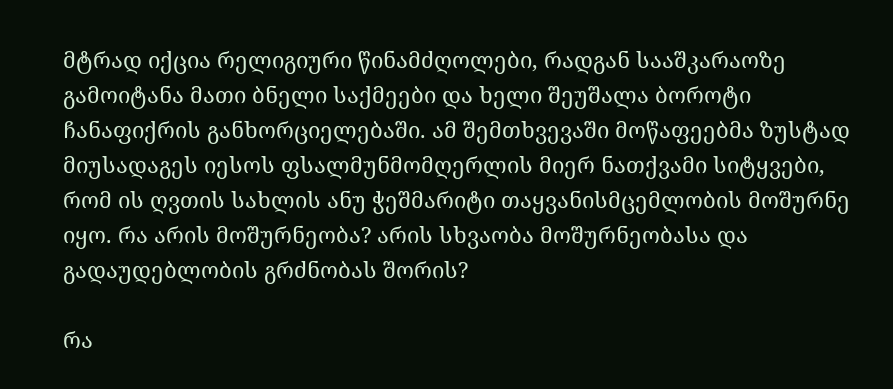მტრად იქცია რელიგიური წინამძღოლები, რადგან სააშკარაოზე გამოიტანა მათი ბნელი საქმეები და ხელი შეუშალა ბოროტი ჩანაფიქრის განხორციელებაში. ამ შემთხვევაში მოწაფეებმა ზუსტად მიუსადაგეს იესოს ფსალმუნმომღერლის მიერ ნათქვამი სიტყვები, რომ ის ღვთის სახლის ანუ ჭეშმარიტი თაყვანისმცემლობის მოშურნე იყო. რა არის მოშურნეობა? არის სხვაობა მოშურნეობასა და გადაუდებლობის გრძნობას შორის?

რა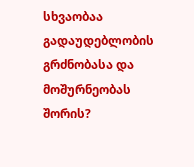სხვაობაა გადაუდებლობის გრძნობასა და მოშურნეობას შორის?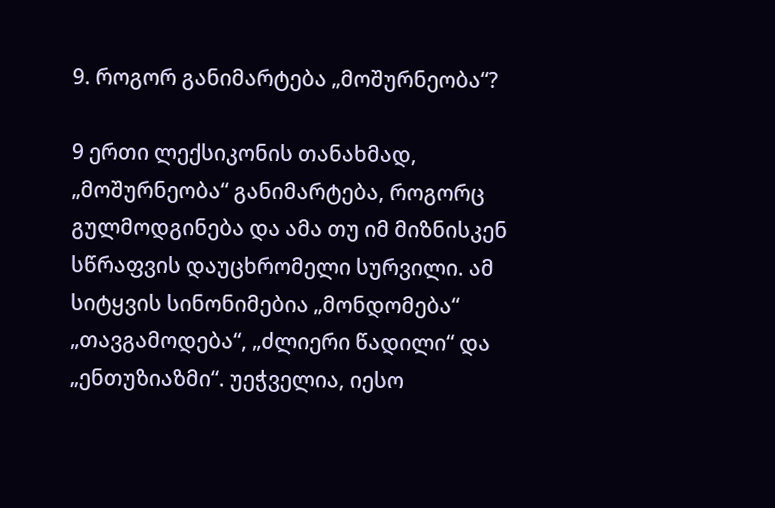9. როგორ განიმარტება „მოშურნეობა“?

9 ერთი ლექსიკონის თანახმად, „მოშურნეობა“ განიმარტება, როგორც გულმოდგინება და ამა თუ იმ მიზნისკენ სწრაფვის დაუცხრომელი სურვილი. ამ სიტყვის სინონიმებია „მონდომება“ „თავგამოდება“, „ძლიერი წადილი“ და „ენთუზიაზმი“. უეჭველია, იესო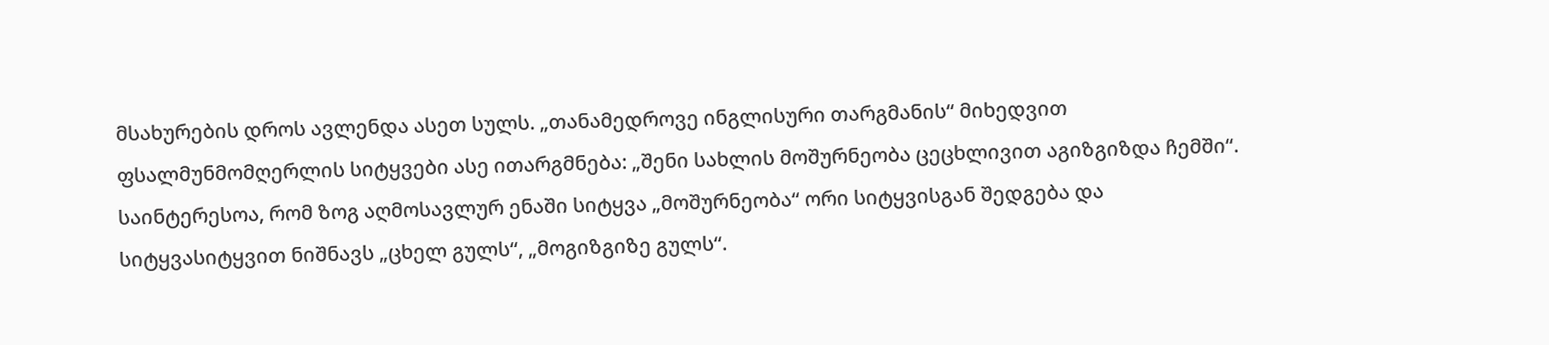მსახურების დროს ავლენდა ასეთ სულს. „თანამედროვე ინგლისური თარგმანის“ მიხედვით ფსალმუნმომღერლის სიტყვები ასე ითარგმნება: „შენი სახლის მოშურნეობა ცეცხლივით აგიზგიზდა ჩემში“. საინტერესოა, რომ ზოგ აღმოსავლურ ენაში სიტყვა „მოშურნეობა“ ორი სიტყვისგან შედგება და სიტყვასიტყვით ნიშნავს „ცხელ გულს“, „მოგიზგიზე გულს“.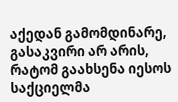აქედან გამომდინარე, გასაკვირი არ არის, რატომ გაახსენა იესოს საქციელმა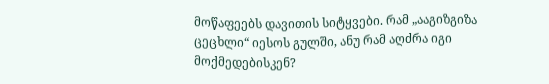მოწაფეებს დავითის სიტყვები. რამ „ააგიზგიზა ცეცხლი“ იესოს გულში, ანუ რამ აღძრა იგი მოქმედებისკენ?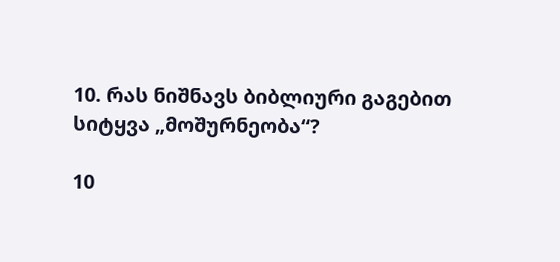10. რას ნიშნავს ბიბლიური გაგებით სიტყვა „მოშურნეობა“?

10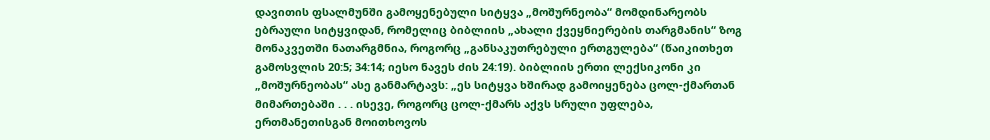დავითის ფსალმუნში გამოყენებული სიტყვა „მოშურნეობა“ მომდინარეობს ებრაული სიტყვიდან, რომელიც ბიბლიის „ახალი ქვეყნიერების თარგმანის“ ზოგ მონაკვეთში ნათარგმნია, როგორც „განსაკუთრებული ერთგულება“ (წაიკითხეთ გამოსვლის 20:5; 34:14; იესო ნავეს ძის 24:19). ბიბლიის ერთი ლექსიკონი კი „მოშურნეობას“ ასე განმარტავს: „ეს სიტყვა ხშირად გამოიყენება ცოლ-ქმართან მიმართებაში . . . ისევე, როგორც ცოლ-ქმარს აქვს სრული უფლება, ერთმანეთისგან მოითხოვოს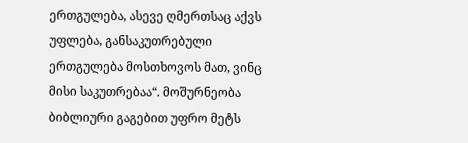ერთგულება, ასევე ღმერთსაც აქვს უფლება, განსაკუთრებული ერთგულება მოსთხოვოს მათ, ვინც მისი საკუთრებაა“. მოშურნეობა ბიბლიური გაგებით უფრო მეტს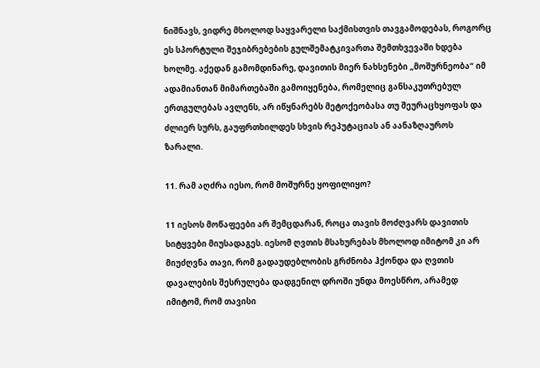ნიშნავს, ვიდრე მხოლოდ საყვარელი საქმისთვის თავგამოდებას, როგორც ეს სპორტული შეჯიბრებების გულშემატკივართა შემთხვევაში ხდება ხოლმე. აქედან გამომდინარე, დავითის მიერ ნახსენები „მოშურნეობა“ იმ ადამიანთან მიმართებაში გამოიყენება, რომელიც განსაკუთრებულ ერთგულებას ავლენს, არ იწყნარებს მეტოქეობასა თუ შეურაცხყოფას და ძლიერ სურს, გაუფრთხილდეს სხვის რეპუტაციას ან აანაზღაუროს ზარალი.

11. რამ აღძრა იესო, რომ მოშურნე ყოფილიყო?

11 იესოს მოწაფეები არ შემცდარან, როცა თავის მოძღვარს დავითის სიტყვები მიუსადაგეს. იესომ ღვთის მსახურებას მხოლოდ იმიტომ კი არ მიუძღვნა თავი, რომ გადაუდებლობის გრძნობა ჰქონდა და ღვთის დავალების შესრულება დადგენილ დროში უნდა მოესწრო, არამედ იმიტომ, რომ თავისი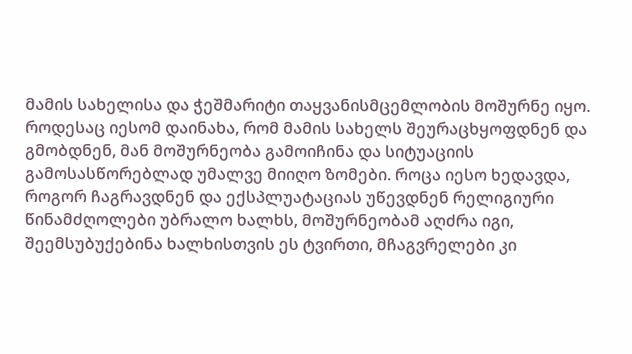მამის სახელისა და ჭეშმარიტი თაყვანისმცემლობის მოშურნე იყო. როდესაც იესომ დაინახა, რომ მამის სახელს შეურაცხყოფდნენ და გმობდნენ, მან მოშურნეობა გამოიჩინა და სიტუაციის გამოსასწორებლად უმალვე მიიღო ზომები. როცა იესო ხედავდა, როგორ ჩაგრავდნენ და ექსპლუატაციას უწევდნენ რელიგიური წინამძღოლები უბრალო ხალხს, მოშურნეობამ აღძრა იგი, შეემსუბუქებინა ხალხისთვის ეს ტვირთი, მჩაგვრელები კი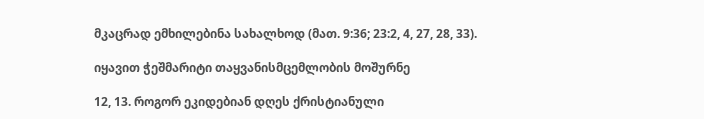მკაცრად ემხილებინა სახალხოდ (მათ. 9:36; 23:2, 4, 27, 28, 33).

იყავით ჭეშმარიტი თაყვანისმცემლობის მოშურნე

12, 13. როგორ ეკიდებიან დღეს ქრისტიანული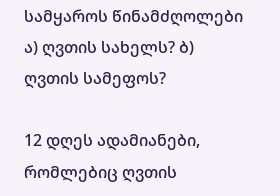სამყაროს წინამძღოლები ა) ღვთის სახელს? ბ) ღვთის სამეფოს?

12 დღეს ადამიანები, რომლებიც ღვთის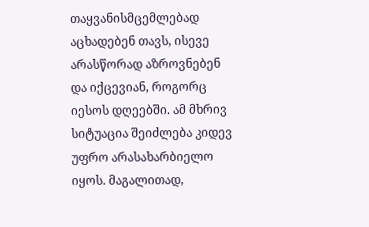თაყვანისმცემლებად აცხადებენ თავს, ისევე არასწორად აზროვნებენ და იქცევიან, როგორც იესოს დღეებში. ამ მხრივ სიტუაცია შეიძლება კიდევ უფრო არასახარბიელო იყოს. მაგალითად,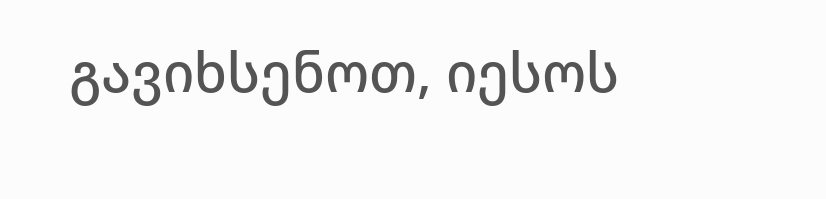გავიხსენოთ, იესოს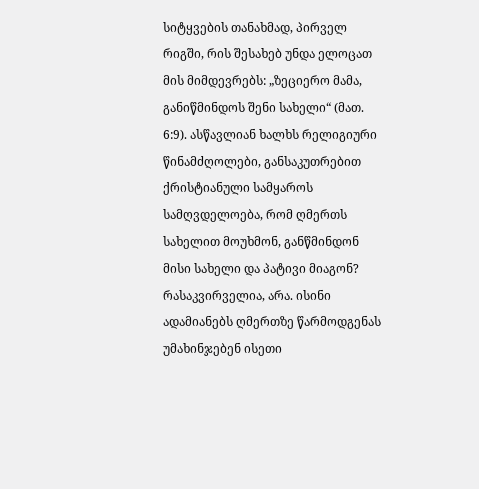სიტყვების თანახმად, პირველ რიგში, რის შესახებ უნდა ელოცათ მის მიმდევრებს: „ზეციერო მამა, განიწმინდოს შენი სახელი“ (მათ. 6:9). ასწავლიან ხალხს რელიგიური წინამძღოლები, განსაკუთრებით ქრისტიანული სამყაროს სამღვდელოება, რომ ღმერთს სახელით მოუხმონ, განწმინდონ მისი სახელი და პატივი მიაგონ? რასაკვირველია, არა. ისინი ადამიანებს ღმერთზე წარმოდგენას უმახინჯებენ ისეთი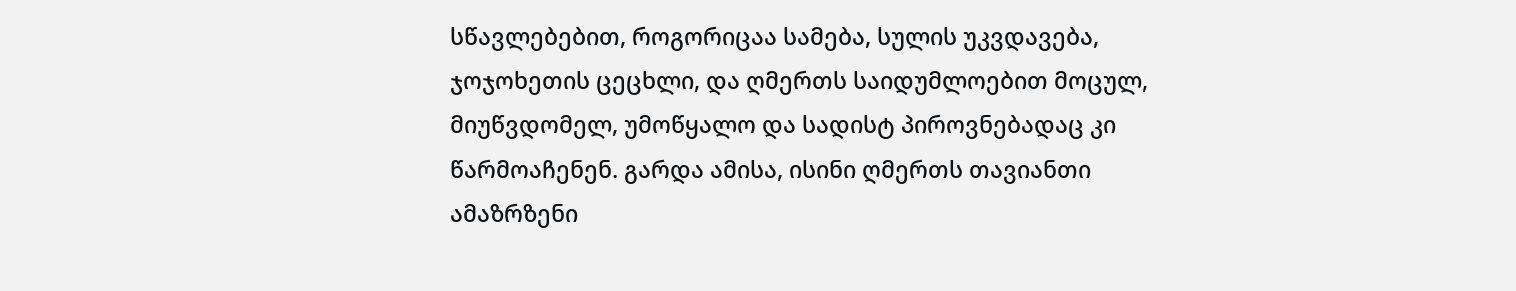სწავლებებით, როგორიცაა სამება, სულის უკვდავება, ჯოჯოხეთის ცეცხლი, და ღმერთს საიდუმლოებით მოცულ, მიუწვდომელ, უმოწყალო და სადისტ პიროვნებადაც კი წარმოაჩენენ. გარდა ამისა, ისინი ღმერთს თავიანთი ამაზრზენი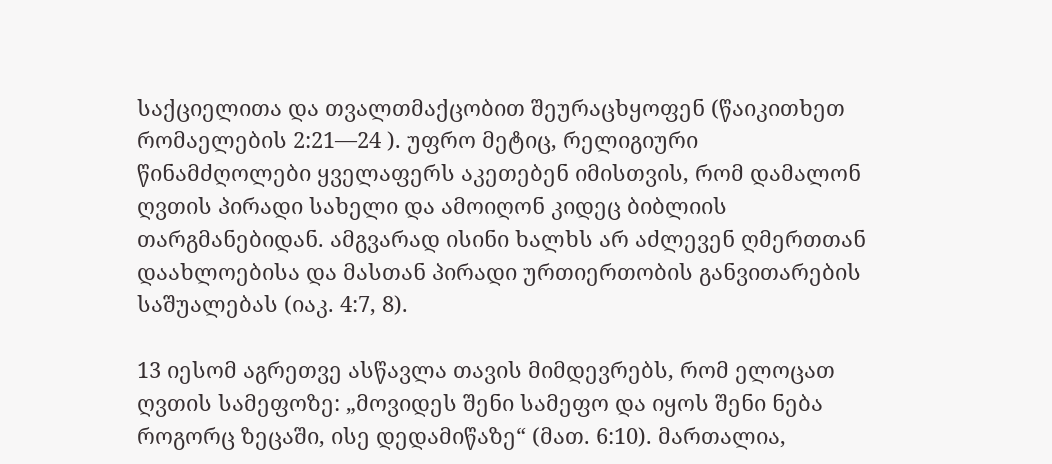საქციელითა და თვალთმაქცობით შეურაცხყოფენ (წაიკითხეთ რომაელების 2:21—24 ). უფრო მეტიც, რელიგიური წინამძღოლები ყველაფერს აკეთებენ იმისთვის, რომ დამალონ ღვთის პირადი სახელი და ამოიღონ კიდეც ბიბლიის თარგმანებიდან. ამგვარად ისინი ხალხს არ აძლევენ ღმერთთან დაახლოებისა და მასთან პირადი ურთიერთობის განვითარების საშუალებას (იაკ. 4:7, 8).

13 იესომ აგრეთვე ასწავლა თავის მიმდევრებს, რომ ელოცათ ღვთის სამეფოზე: „მოვიდეს შენი სამეფო და იყოს შენი ნება როგორც ზეცაში, ისე დედამიწაზე“ (მათ. 6:10). მართალია,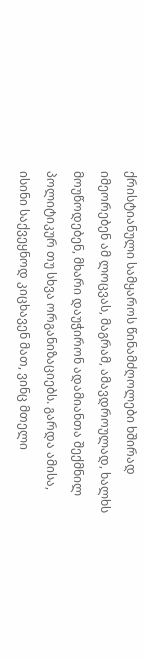ქრისტიანული სამყაროს წინამძღოლები ხშირად იმეორებენ ამ ლოცვას, მაგრამ, ამავდროულად, ხალხს მოუწოდებენ, მხარი დაუჭირონ ადამიანთა შექმნილ პოლიტიკურ თუ სხვა ორგანიზაციებს. გარდა ამისა, ისინი საქვეყნოდ კიცხავენ მათ, ვინც მთელი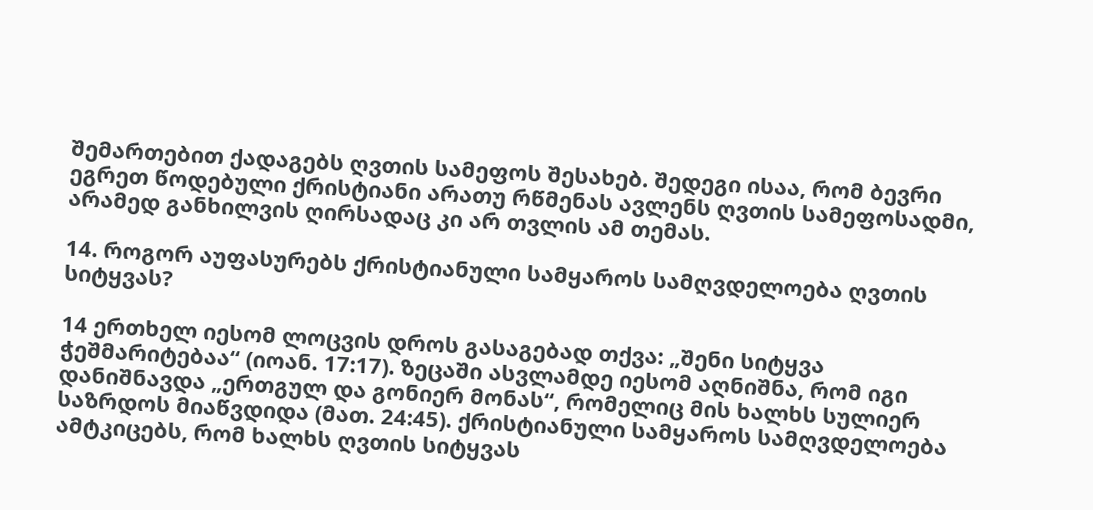შემართებით ქადაგებს ღვთის სამეფოს შესახებ. შედეგი ისაა, რომ ბევრი ეგრეთ წოდებული ქრისტიანი არათუ რწმენას ავლენს ღვთის სამეფოსადმი, არამედ განხილვის ღირსადაც კი არ თვლის ამ თემას.

14. როგორ აუფასურებს ქრისტიანული სამყაროს სამღვდელოება ღვთის სიტყვას?

14 ერთხელ იესომ ლოცვის დროს გასაგებად თქვა: „შენი სიტყვა ჭეშმარიტებაა“ (იოან. 17:17). ზეცაში ასვლამდე იესომ აღნიშნა, რომ იგი დანიშნავდა „ერთგულ და გონიერ მონას“, რომელიც მის ხალხს სულიერ საზრდოს მიაწვდიდა (მათ. 24:45). ქრისტიანული სამყაროს სამღვდელოება ამტკიცებს, რომ ხალხს ღვთის სიტყვას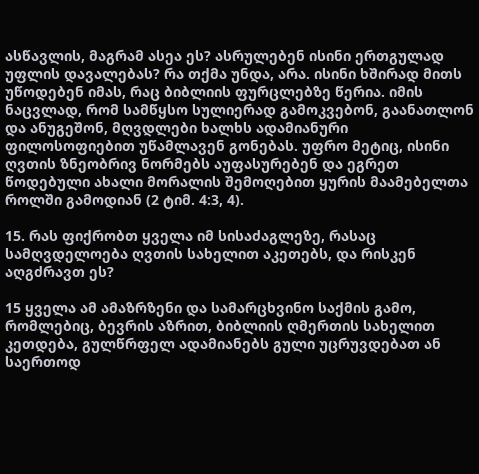ასწავლის, მაგრამ ასეა ეს? ასრულებენ ისინი ერთგულად უფლის დავალებას? რა თქმა უნდა, არა. ისინი ხშირად მითს უწოდებენ იმას, რაც ბიბლიის ფურცლებზე წერია. იმის ნაცვლად, რომ სამწყსო სულიერად გამოკვებონ, გაანათლონ და ანუგეშონ, მღვდლები ხალხს ადამიანური ფილოსოფიებით უწამლავენ გონებას. უფრო მეტიც, ისინი ღვთის ზნეობრივ ნორმებს აუფასურებენ და ეგრეთ წოდებული ახალი მორალის შემოღებით ყურის მაამებელთა როლში გამოდიან (2 ტიმ. 4:3, 4).

15. რას ფიქრობთ ყველა იმ სისაძაგლეზე, რასაც სამღვდელოება ღვთის სახელით აკეთებს, და რისკენ აღგძრავთ ეს?

15 ყველა ამ ამაზრზენი და სამარცხვინო საქმის გამო, რომლებიც, ბევრის აზრით, ბიბლიის ღმერთის სახელით კეთდება, გულწრფელ ადამიანებს გული უცრუვდებათ ან საერთოდ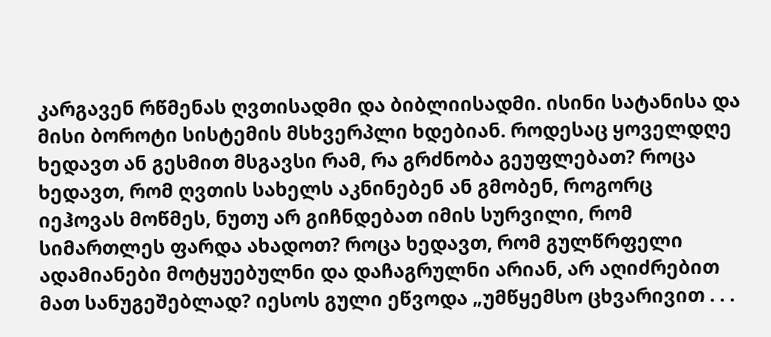კარგავენ რწმენას ღვთისადმი და ბიბლიისადმი. ისინი სატანისა და მისი ბოროტი სისტემის მსხვერპლი ხდებიან. როდესაც ყოველდღე ხედავთ ან გესმით მსგავსი რამ, რა გრძნობა გეუფლებათ? როცა ხედავთ, რომ ღვთის სახელს აკნინებენ ან გმობენ, როგორც იეჰოვას მოწმეს, ნუთუ არ გიჩნდებათ იმის სურვილი, რომ სიმართლეს ფარდა ახადოთ? როცა ხედავთ, რომ გულწრფელი ადამიანები მოტყუებულნი და დაჩაგრულნი არიან, არ აღიძრებით მათ სანუგეშებლად? იესოს გული ეწვოდა „უმწყემსო ცხვარივით . . .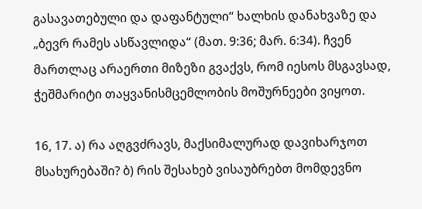გასავათებული და დაფანტული“ ხალხის დანახვაზე და „ბევრ რამეს ასწავლიდა“ (მათ. 9:36; მარ. 6:34). ჩვენ მართლაც არაერთი მიზეზი გვაქვს, რომ იესოს მსგავსად, ჭეშმარიტი თაყვანისმცემლობის მოშურნეები ვიყოთ.

16, 17. ა) რა აღგვძრავს, მაქსიმალურად დავიხარჯოთ მსახურებაში? ბ) რის შესახებ ვისაუბრებთ მომდევნო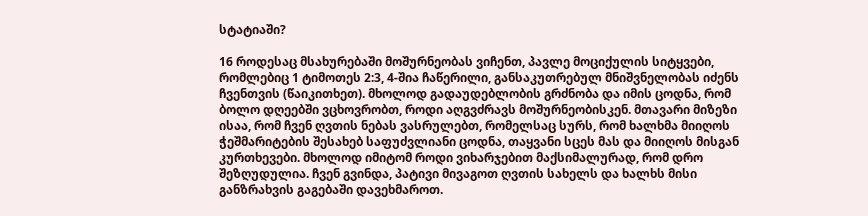სტატიაში?

16 როდესაც მსახურებაში მოშურნეობას ვიჩენთ, პავლე მოციქულის სიტყვები, რომლებიც 1 ტიმოთეს 2:3, 4-შია ჩაწერილი, განსაკუთრებულ მნიშვნელობას იძენს ჩვენთვის (წაიკითხეთ). მხოლოდ გადაუდებლობის გრძნობა და იმის ცოდნა, რომ ბოლო დღეებში ვცხოვრობთ, როდი აღგვძრავს მოშურნეობისკენ. მთავარი მიზეზი ისაა, რომ ჩვენ ღვთის ნებას ვასრულებთ, რომელსაც სურს, რომ ხალხმა მიიღოს ჭეშმარიტების შესახებ საფუძვლიანი ცოდნა, თაყვანი სცეს მას და მიიღოს მისგან კურთხევები. მხოლოდ იმიტომ როდი ვიხარჯებით მაქსიმალურად, რომ დრო შეზღუდულია. ჩვენ გვინდა, პატივი მივაგოთ ღვთის სახელს და ხალხს მისი განზრახვის გაგებაში დავეხმაროთ.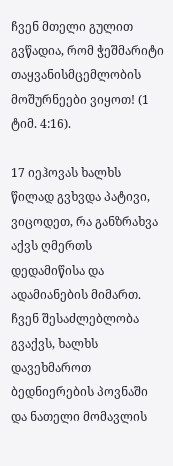ჩვენ მთელი გულით გვწადია, რომ ჭეშმარიტი თაყვანისმცემლობის მოშურნეები ვიყოთ! (1 ტიმ. 4:16).

17 იეჰოვას ხალხს წილად გვხვდა პატივი, ვიცოდეთ, რა განზრახვა აქვს ღმერთს დედამიწისა და ადამიანების მიმართ. ჩვენ შესაძლებლობა გვაქვს, ხალხს დავეხმაროთ ბედნიერების პოვნაში და ნათელი მომავლის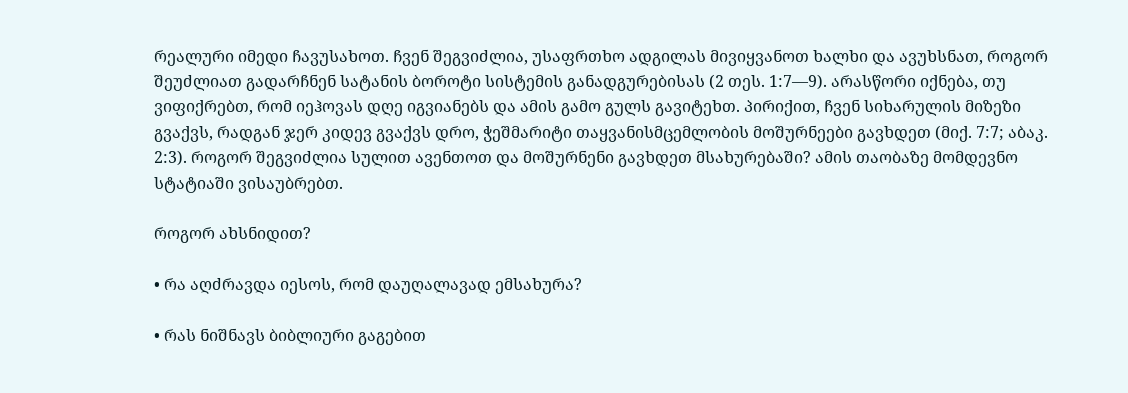რეალური იმედი ჩავუსახოთ. ჩვენ შეგვიძლია, უსაფრთხო ადგილას მივიყვანოთ ხალხი და ავუხსნათ, როგორ შეუძლიათ გადარჩნენ სატანის ბოროტი სისტემის განადგურებისას (2 თეს. 1:7—9). არასწორი იქნება, თუ ვიფიქრებთ, რომ იეჰოვას დღე იგვიანებს და ამის გამო გულს გავიტეხთ. პირიქით, ჩვენ სიხარულის მიზეზი გვაქვს, რადგან ჯერ კიდევ გვაქვს დრო, ჭეშმარიტი თაყვანისმცემლობის მოშურნეები გავხდეთ (მიქ. 7:7; აბაკ. 2:3). როგორ შეგვიძლია სულით ავენთოთ და მოშურნენი გავხდეთ მსახურებაში? ამის თაობაზე მომდევნო სტატიაში ვისაუბრებთ.

როგორ ახსნიდით?

• რა აღძრავდა იესოს, რომ დაუღალავად ემსახურა?

• რას ნიშნავს ბიბლიური გაგებით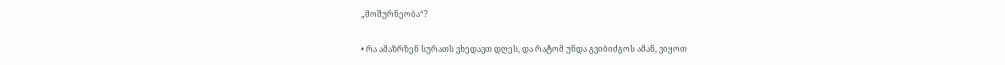„მოშურნეობა“?

• რა ამაზრზენ სურათს ვხედავთ დღეს, და რატომ უნდა გვიბიძგოს ამან, ვიყოთ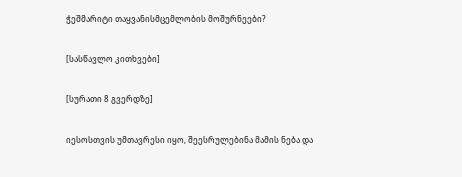ჭეშმარიტი თაყვანისმცემლობის მოშურნეები?

[სასწავლო კითხვები]

[სურათი 8 გვერდზე]

იესოსთვის უმთავრესი იყო, შეესრულებინა მამის ნება და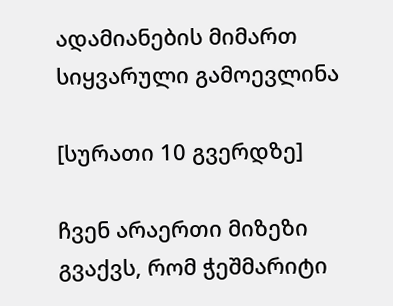ადამიანების მიმართ სიყვარული გამოევლინა

[სურათი 10 გვერდზე]

ჩვენ არაერთი მიზეზი გვაქვს, რომ ჭეშმარიტი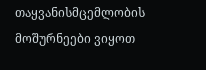თაყვანისმცემლობის მოშურნეები ვიყოთ